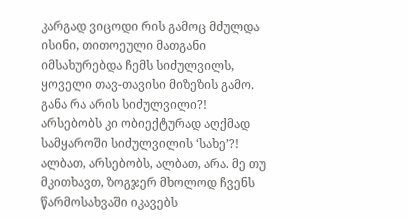კარგად ვიცოდი რის გამოც მძულდა ისინი, თითოეული მათგანი იმსახურებდა ჩემს სიძულვილს, ყოველი თავ-თავისი მიზეზის გამო. განა რა არის სიძულვილი?! არსებობს კი ობიექტურად აღქმად სამყაროში სიძულვილის ‘სახე’?! ალბათ, არსებობს, ალბათ, არა. მე თუ მკითხავთ, ზოგჯერ მხოლოდ ჩვენს წარმოსახვაში იკავებს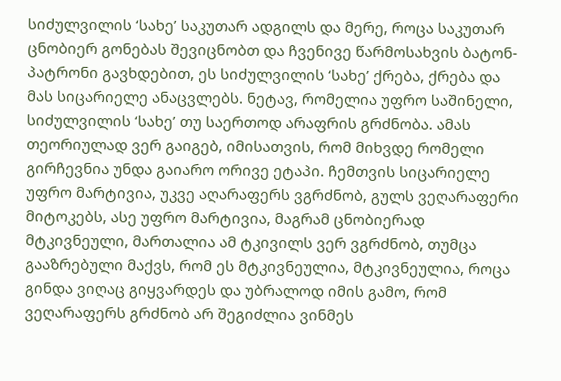სიძულვილის ‘სახე’ საკუთარ ადგილს და მერე, როცა საკუთარ ცნობიერ გონებას შევიცნობთ და ჩვენივე წარმოსახვის ბატონ-პატრონი გავხდებით, ეს სიძულვილის ‘სახე’ ქრება, ქრება და მას სიცარიელე ანაცვლებს. ნეტავ, რომელია უფრო საშინელი, სიძულვილის ‘სახე’ თუ საერთოდ არაფრის გრძნობა. ამას თეორიულად ვერ გაიგებ, იმისათვის, რომ მიხვდე რომელი გირჩევნია უნდა გაიარო ორივე ეტაპი. ჩემთვის სიცარიელე უფრო მარტივია, უკვე აღარაფერს ვგრძნობ, გულს ვეღარაფერი მიტოკებს, ასე უფრო მარტივია, მაგრამ ცნობიერად მტკივნეული, მართალია ამ ტკივილს ვერ ვგრძნობ, თუმცა გააზრებული მაქვს, რომ ეს მტკივნეულია, მტკივნეულია, როცა გინდა ვიღაც გიყვარდეს და უბრალოდ იმის გამო, რომ ვეღარაფერს გრძნობ არ შეგიძლია ვინმეს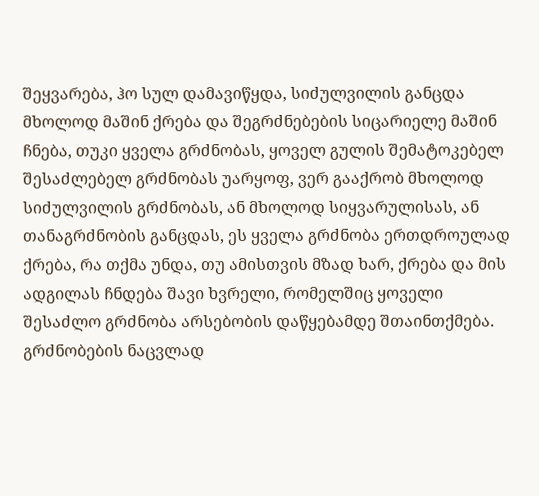შეყვარება, ჰო სულ დამავიწყდა, სიძულვილის განცდა მხოლოდ მაშინ ქრება და შეგრძნებების სიცარიელე მაშინ ჩნება, თუკი ყველა გრძნობას, ყოველ გულის შემატოკებელ შესაძლებელ გრძნობას უარყოფ, ვერ გააქრობ მხოლოდ სიძულვილის გრძნობას, ან მხოლოდ სიყვარულისას, ან თანაგრძნობის განცდას, ეს ყველა გრძნობა ერთდროულად ქრება, რა თქმა უნდა, თუ ამისთვის მზად ხარ, ქრება და მის ადგილას ჩნდება შავი ხვრელი, რომელშიც ყოველი შესაძლო გრძნობა არსებობის დაწყებამდე შთაინთქმება.
გრძნობების ნაცვლად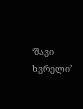‘შავი ხვრელი’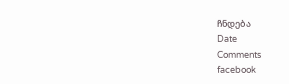ჩნდება
Date
Comments
facebook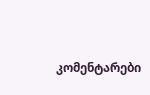კომენტარები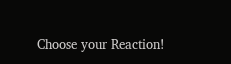Choose your Reaction!